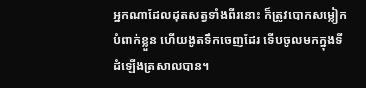អ្នកណាដែលដុតសត្វទាំងពីរនោះ ក៏ត្រូវបោកសម្លៀកបំពាក់ខ្លួន ហើយងូតទឹកចេញដែរ ទើបចូលមកក្នុងទីដំឡើងត្រសាលបាន។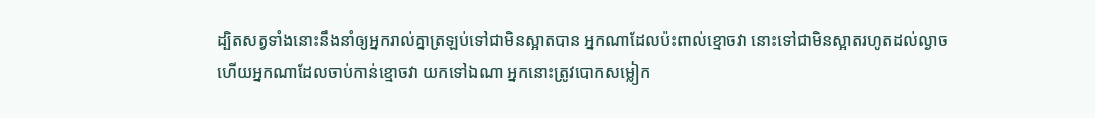ដ្បិតសត្វទាំងនោះនឹងនាំឲ្យអ្នករាល់គ្នាត្រឡប់ទៅជាមិនស្អាតបាន អ្នកណាដែលប៉ះពាល់ខ្មោចវា នោះទៅជាមិនស្អាតរហូតដល់ល្ងាច
ហើយអ្នកណាដែលចាប់កាន់ខ្មោចវា យកទៅឯណា អ្នកនោះត្រូវបោកសម្លៀក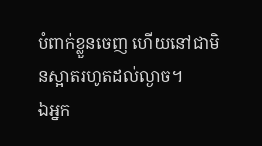បំពាក់ខ្លួនចេញ ហើយនៅជាមិនស្អាតរហូតដល់ល្ងាច។
ឯអ្នក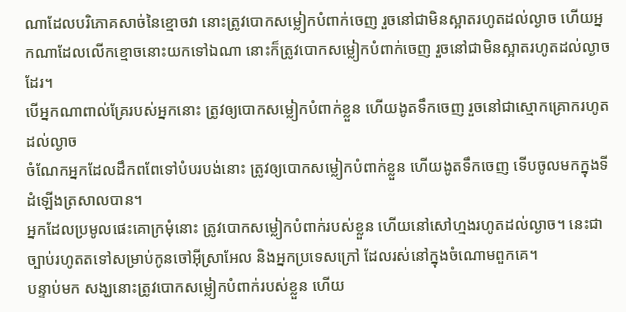ណាដែលបរិភោគសាច់នៃខ្មោចវា នោះត្រូវបោកសម្លៀកបំពាក់ចេញ រួចនៅជាមិនស្អាតរហូតដល់ល្ងាច ហើយអ្នកណាដែលលើកខ្មោចនោះយកទៅឯណា នោះក៏ត្រូវបោកសម្លៀកបំពាក់ចេញ រួចនៅជាមិនស្អាតរហូតដល់ល្ងាចដែរ។
បើអ្នកណាពាល់គ្រែរបស់អ្នកនោះ ត្រូវឲ្យបោកសម្លៀកបំពាក់ខ្លួន ហើយងូតទឹកចេញ រួចនៅជាស្មោកគ្រោករហូតដល់ល្ងាច
ចំណែកអ្នកដែលដឹកពពែទៅបំបរបង់នោះ ត្រូវឲ្យបោកសម្លៀកបំពាក់ខ្លួន ហើយងូតទឹកចេញ ទើបចូលមកក្នុងទីដំឡើងត្រសាលបាន។
អ្នកដែលប្រមូលផេះគោក្រមុំនោះ ត្រូវបោកសម្លៀកបំពាក់របស់ខ្លួន ហើយនៅសៅហ្មងរហូតដល់ល្ងាច។ នេះជាច្បាប់រហូតតទៅសម្រាប់កូនចៅអ៊ីស្រាអែល និងអ្នកប្រទេសក្រៅ ដែលរស់នៅក្នុងចំណោមពួកគេ។
បន្ទាប់មក សង្ឃនោះត្រូវបោកសម្លៀកបំពាក់របស់ខ្លួន ហើយ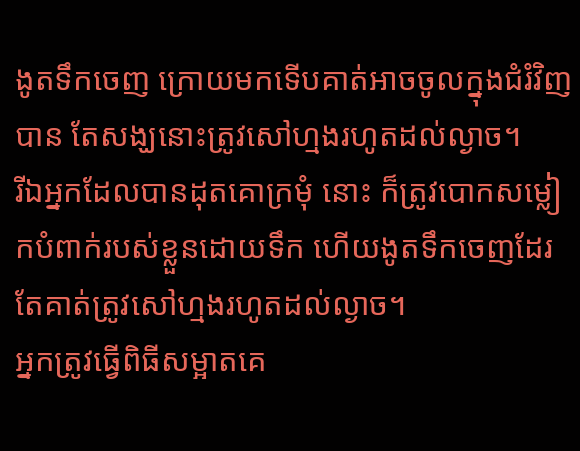ងូតទឹកចេញ ក្រោយមកទើបគាត់អាចចូលក្នុងជំរំវិញបាន តែសង្ឃនោះត្រូវសៅហ្មងរហូតដល់ល្ងាច។
រីឯអ្នកដែលបានដុតគោក្រមុំ នោះ ក៏ត្រូវបោកសម្លៀកបំពាក់របស់ខ្លួនដោយទឹក ហើយងូតទឹកចេញដែរ តែគាត់ត្រូវសៅហ្មងរហូតដល់ល្ងាច។
អ្នកត្រូវធ្វើពិធីសម្អាតគេ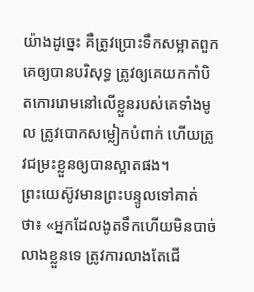យ៉ាងដូច្នេះ គឺត្រូវប្រោះទឹកសម្អាតពួកគេឲ្យបានបរិសុទ្ធ ត្រូវឲ្យគេយកកាំបិតកោររោមនៅលើខ្លួនរបស់គេទាំងមូល ត្រូវបោកសម្លៀកបំពាក់ ហើយត្រូវជម្រះខ្លួនឲ្យបានស្អាតផង។
ព្រះយេស៊ូវមានព្រះបន្ទូលទៅគាត់ថា៖ «អ្នកដែលងូតទឹកហើយមិនបាច់លាងខ្លួនទេ ត្រូវការលាងតែជើ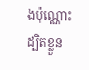ងប៉ុណ្ណោះ ដ្បិតខ្លួន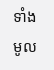ទាំងមូល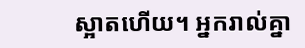ស្អាតហើយ។ អ្នករាល់គ្នា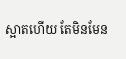ស្អាតហើយ តែមិនមែន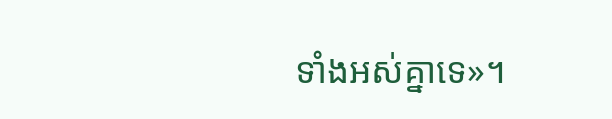ទាំងអស់គ្នាទេ»។